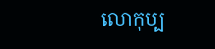លោកុប្ប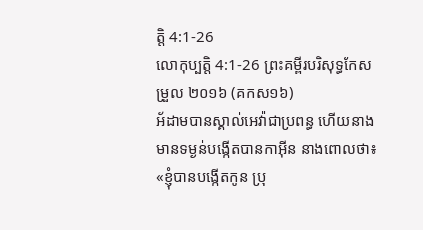ត្តិ 4:1-26
លោកុប្បត្តិ 4:1-26 ព្រះគម្ពីរបរិសុទ្ធកែសម្រួល ២០១៦ (គកស១៦)
អ័ដាមបានស្គាល់អេវ៉ាជាប្រពន្ធ ហើយនាងមានទម្ងន់បង្កើតបានកាអ៊ីន នាងពោលថា៖ «ខ្ញុំបានបង្កើតកូន ប្រុ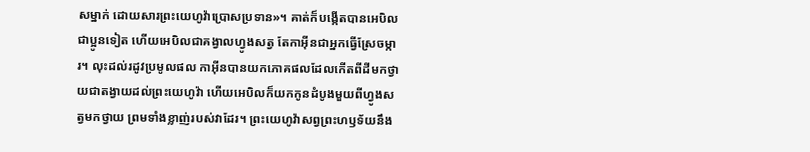សម្នាក់ ដោយសារព្រះយេហូវ៉ាប្រោសប្រទាន»។ គាត់ក៏បង្កើតបានអេបិលជាប្អូនទៀត ហើយអេបិលជាគង្វាលហ្វូងសត្វ តែកាអ៊ីនជាអ្នកធ្វើស្រែចម្ការ។ លុះដល់រដូវប្រមូលផល កាអ៊ីនបានយកភោគផលដែលកើតពីដីមកថ្វាយជាតង្វាយដល់ព្រះយេហូវ៉ា ហើយអេបិលក៏យកកូនដំបូងមួយពីហ្វូងសត្វមកថ្វាយ ព្រមទាំងខ្លាញ់របស់វាដែរ។ ព្រះយេហូវ៉ាសព្វព្រះហឫទ័យនឹង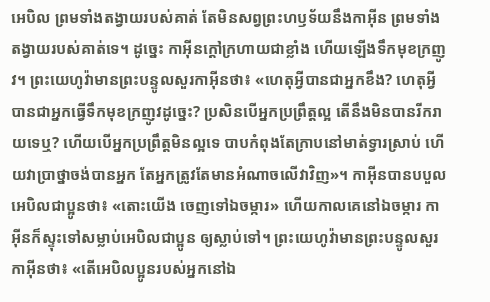អេបិល ព្រមទាំងតង្វាយរបស់គាត់ តែមិនសព្វព្រះហឫទ័យនឹងកាអ៊ីន ព្រមទាំងតង្វាយរបស់គាត់ទេ។ ដូច្នេះ កាអ៊ីនក្តៅក្រហាយជាខ្លាំង ហើយឡើងទឹកមុខក្រញូវ។ ព្រះយេហូវ៉ាមានព្រះបន្ទូលសួរកាអ៊ីនថា៖ «ហេតុអ្វីបានជាអ្នកខឹង? ហេតុអ្វីបានជាអ្នកធ្វើទឹកមុខក្រញូវដូច្នេះ? ប្រសិនបើអ្នកប្រព្រឹត្តល្អ តើនឹងមិនបានរីករាយទេឬ? ហើយបើអ្នកប្រព្រឹត្តមិនល្អទេ បាបកំពុងតែក្រាបនៅមាត់ទ្វារស្រាប់ ហើយវាប្រាថ្នាចង់បានអ្នក តែអ្នកត្រូវតែមានអំណាចលើវាវិញ»។ កាអ៊ីនបានបបួលអេបិលជាប្អូនថា៖ «តោះយើង ចេញទៅឯចម្ការ» ហើយកាលគេនៅឯចម្ការ កាអ៊ីនក៏ស្ទុះទៅសម្លាប់អេបិលជាប្អូន ឲ្យស្លាប់ទៅ។ ព្រះយេហូវ៉ាមានព្រះបន្ទូលសួរកាអ៊ីនថា៖ «តើអេបិលប្អូនរបស់អ្នកនៅឯ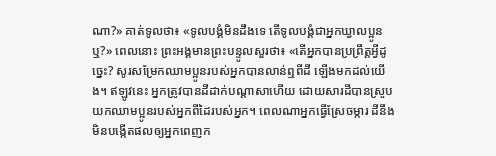ណា?» គាត់ទូលថា៖ «ទូលបង្គំមិនដឹងទេ តើទូលបង្គំជាអ្នកឃ្វាលប្អូនឬ?» ពេលនោះ ព្រះអង្គមានព្រះបន្ទូលសួរថា៖ «តើអ្នកបានប្រព្រឹត្តអ្វីដូច្នេះ? សូរសម្រែកឈាមប្អូនរបស់អ្នកបានលាន់ឮពីដី ឡើងមកដល់យើង។ ឥឡូវនេះ អ្នកត្រូវបានដីដាក់បណ្ដាសាហើយ ដោយសារដីបានស្រូបយកឈាមប្អូនរបស់អ្នកពីដៃរបស់អ្នក។ ពេលណាអ្នកធ្វើស្រែចម្ការ ដីនឹងមិនបង្កើតផលឲ្យអ្នកពេញក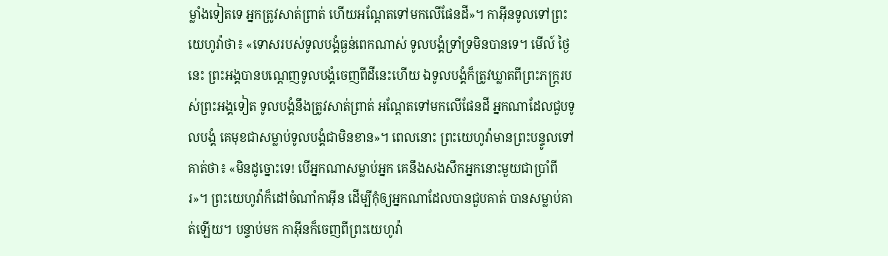ម្លាំងទៀតទេ អ្នកត្រូវសាត់ព្រាត់ ហើយអណ្តែតទៅមកលើផែនដី»។ កាអ៊ីនទូលទៅព្រះយេហូវ៉ាថា៖ «ទោសរបស់ទូលបង្គំធ្ងន់ពេកណាស់ ទូលបង្គំទ្រាំទ្រមិនបានទេ។ មើល៍ ថ្ងៃនេះ ព្រះអង្គបានបណ្តេញទូលបង្គំចេញពីដីនេះហើយ ឯទូលបង្គំក៏ត្រូវឃ្លាតពីព្រះភក្ត្ររបស់ព្រះអង្គទៀត ទូលបង្គំនឹងត្រូវសាត់ព្រាត់ អណ្ដែតទៅមកលើផែនដី អ្នកណាដែលជួបទូលបង្គំ គេមុខជាសម្លាប់ទូលបង្គំជាមិនខាន»។ ពេលនោះ ព្រះយេហូវ៉ាមានព្រះបន្ទូលទៅគាត់ថា៖ «មិនដូច្នោះទេ! បើអ្នកណាសម្លាប់អ្នក គេនឹងសងសឹកអ្នកនោះមួយជាប្រាំពីរ»។ ព្រះយេហូវ៉ាក៏ដៅចំណាំកាអ៊ីន ដើម្បីកុំឲ្យអ្នកណាដែលបានជួបគាត់ បានសម្លាប់គាត់ឡើយ។ បន្ទាប់មក កាអ៊ីនក៏ចេញពីព្រះយេហូវ៉ា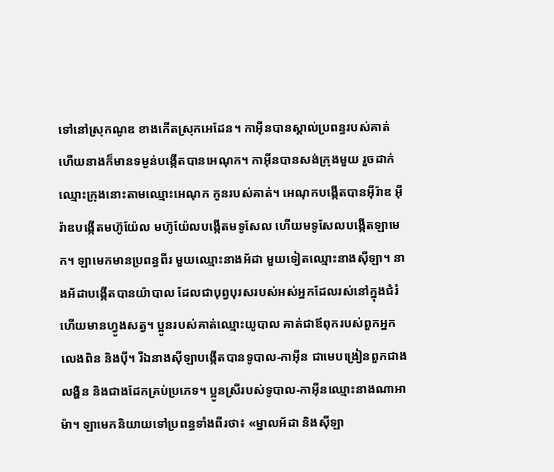ទៅនៅស្រុកណូឌ ខាងកើតស្រុកអេដែន។ កាអ៊ីនបានស្គាល់ប្រពន្ធរបស់គាត់ ហើយនាងក៏មានទម្ងន់បង្កើតបានអេណុក។ កាអ៊ីនបានសង់ក្រុងមួយ រួចដាក់ឈ្មោះក្រុងនោះតាមឈ្មោះអេណុក កូនរបស់គាត់។ អេណុកបង្កើតបានអ៊ីរ៉ាឌ អ៊ីរ៉ាឌបង្កើតមហ៊ូយ៉ែល មហ៊ូយ៉ែលបង្កើតមទូសែល ហើយមទូសែលបង្កើតឡាមេក។ ឡាមេកមានប្រពន្ធពីរ មួយឈ្មោះនាងអ័ដា មួយទៀតឈ្មោះនាងស៊ីឡា។ នាងអ័ដាបង្កើតបានយ៉ាបាល ដែលជាបុព្វបុរសរបស់អស់អ្នកដែលរស់នៅក្នុងជំរំ ហើយមានហ្វូងសត្វ។ ប្អូនរបស់គាត់ឈ្មោះយូបាល គាត់ជាឪពុករបស់ពួកអ្នកលេងពិន និងប៉ី។ រីឯនាងស៊ីឡាបង្កើតបានទូបាល-កាអ៊ីន ជាមេបង្រៀនពួកជាងលង្ហិន និងជាងដែកគ្រប់ប្រភេទ។ ប្អូនស្រីរបស់ទូបាល-កាអ៊ីនឈ្មោះនាងណាអាម៉ា។ ឡាមេកនិយាយទៅប្រពន្ធទាំងពីរថា៖ «ម្នាលអ័ដា និងស៊ីឡា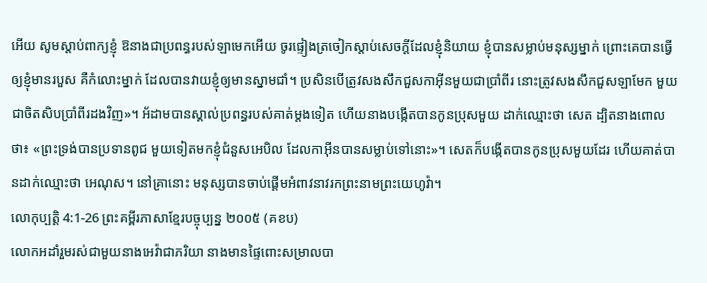អើយ សូមស្តាប់ពាក្យខ្ញុំ ឱនាងជាប្រពន្ធរបស់ឡាមេកអើយ ចូរផ្ទៀងត្រចៀកស្តាប់សេចក្ដីដែលខ្ញុំនិយាយ ខ្ញុំបានសម្លាប់មនុស្សម្នាក់ ព្រោះគេបានធ្វើឲ្យខ្ញុំមានរបួស គឺកំលោះម្នាក់ ដែលបានវាយខ្ញុំឲ្យមានស្នាមជាំ។ ប្រសិនបើត្រូវសងសឹកជួសកាអ៊ីនមួយជាប្រាំពីរ នោះត្រូវសងសឹកជួសឡាមែក មួយជាចិតសិបប្រាំពីរដងវិញ»។ អ័ដាមបានស្គាល់ប្រពន្ធរបស់គាត់ម្តងទៀត ហើយនាងបង្កើតបានកូនប្រុសមួយ ដាក់ឈ្មោះថា សេត ដ្បិតនាងពោលថា៖ «ព្រះទ្រង់បានប្រទានពូជ មួយទៀតមកខ្ញុំជំនួសអេបិល ដែលកាអ៊ីនបានសម្លាប់ទៅនោះ»។ សេតក៏បង្កើតបានកូនប្រុសមួយដែរ ហើយគាត់បានដាក់ឈ្មោះថា អេណុស។ នៅគ្រានោះ មនុស្សបានចាប់ផ្តើមអំពាវនាវរកព្រះនាមព្រះយេហូវ៉ា។
លោកុប្បត្តិ 4:1-26 ព្រះគម្ពីរភាសាខ្មែរបច្ចុប្បន្ន ២០០៥ (គខប)
លោកអដាំរួមរស់ជាមួយនាងអេវ៉ាជាភរិយា នាងមានផ្ទៃពោះសម្រាលបា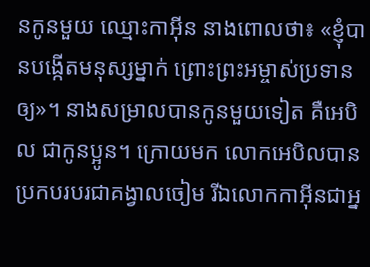នកូនមួយ ឈ្មោះកាអ៊ីន នាងពោលថា៖ «ខ្ញុំបានបង្កើតមនុស្សម្នាក់ ព្រោះព្រះអម្ចាស់ប្រទានឲ្យ»។ នាងសម្រាលបានកូនមួយទៀត គឺអេបិល ជាកូនប្អូន។ ក្រោយមក លោកអេបិលបានប្រកបរបរជាគង្វាលចៀម រីឯលោកកាអ៊ីនជាអ្ន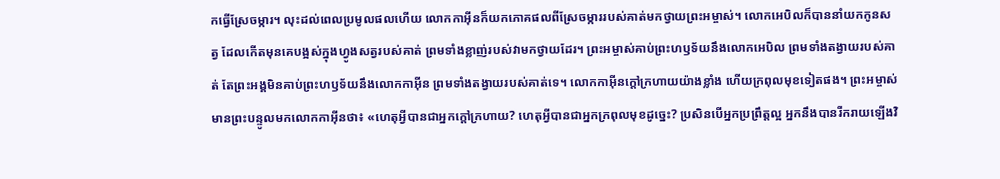កធ្វើស្រែចម្ការ។ លុះដល់ពេលប្រមូលផលហើយ លោកកាអ៊ីនក៏យកភោគផលពីស្រែចម្ការរបស់គាត់មកថ្វាយព្រះអម្ចាស់។ លោកអេបិលក៏បាននាំយកកូនសត្វ ដែលកើតមុនគេបង្អស់ក្នុងហ្វូងសត្វរបស់គាត់ ព្រមទាំងខ្លាញ់របស់វាមកថ្វាយដែរ។ ព្រះអម្ចាស់គាប់ព្រះហឫទ័យនឹងលោកអេបិល ព្រមទាំងតង្វាយរបស់គាត់ តែព្រះអង្គមិនគាប់ព្រះហឫទ័យនឹងលោកកាអ៊ីន ព្រមទាំងតង្វាយរបស់គាត់ទេ។ លោកកាអ៊ីនក្ដៅក្រហាយយ៉ាងខ្លាំង ហើយក្រពុលមុខទៀតផង។ ព្រះអម្ចាស់មានព្រះបន្ទូលមកលោកកាអ៊ីនថា៖ «ហេតុអ្វីបានជាអ្នកក្ដៅក្រហាយ? ហេតុអ្វីបានជាអ្នកក្រពុលមុខដូច្នេះ? ប្រសិនបើអ្នកប្រព្រឹត្តល្អ អ្នកនឹងបានរីករាយឡើងវិ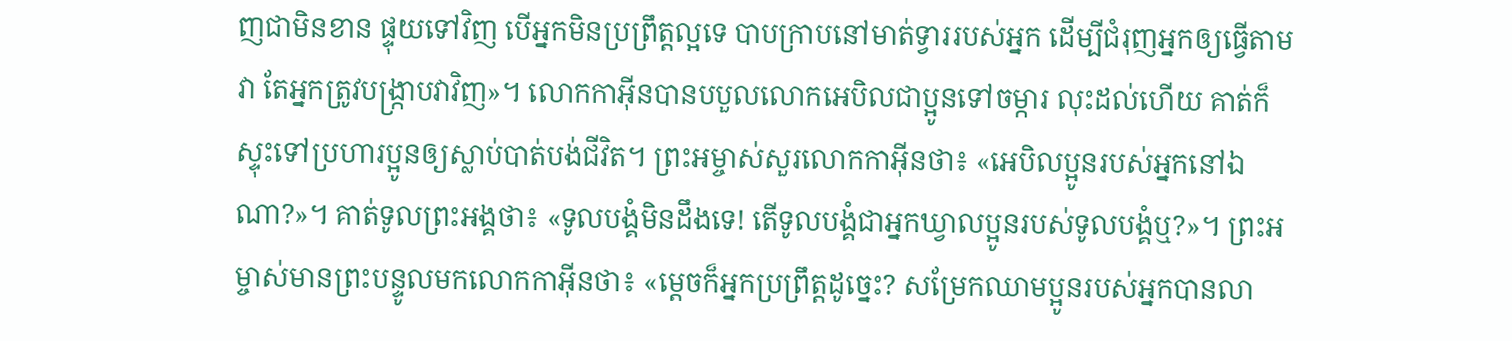ញជាមិនខាន ផ្ទុយទៅវិញ បើអ្នកមិនប្រព្រឹត្តល្អទេ បាបក្រាបនៅមាត់ទ្វាររបស់អ្នក ដើម្បីជំរុញអ្នកឲ្យធ្វើតាមវា តែអ្នកត្រូវបង្ក្រាបវាវិញ»។ លោកកាអ៊ីនបានបបួលលោកអេបិលជាប្អូនទៅចម្ការ លុះដល់ហើយ គាត់ក៏ស្ទុះទៅប្រហារប្អូនឲ្យស្លាប់បាត់បង់ជីវិត។ ព្រះអម្ចាស់សួរលោកកាអ៊ីនថា៖ «អេបិលប្អូនរបស់អ្នកនៅឯណា?»។ គាត់ទូលព្រះអង្គថា៖ «ទូលបង្គំមិនដឹងទេ! តើទូលបង្គំជាអ្នកឃ្វាលប្អូនរបស់ទូលបង្គំឬ?»។ ព្រះអម្ចាស់មានព្រះបន្ទូលមកលោកកាអ៊ីនថា៖ «ម្ដេចក៏អ្នកប្រព្រឹត្តដូច្នេះ? សម្រែកឈាមប្អូនរបស់អ្នកបានលា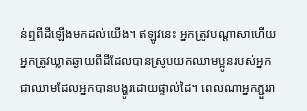ន់ឮពីដីឡើងមកដល់យើង។ ឥឡូវនេះ អ្នកត្រូវបណ្ដាសាហើយ អ្នកត្រូវឃ្លាតឆ្ងាយពីដីដែលបានស្រូបយកឈាមប្អូនរបស់អ្នក ជាឈាមដែលអ្នកបានបង្ហូរដោយផ្ទាល់ដៃ។ ពេលណាអ្នកភ្ជួររា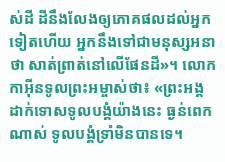ស់ដី ដីនឹងលែងឲ្យភោគផលដល់អ្នកទៀតហើយ អ្នកនឹងទៅជាមនុស្សអនាថា សាត់ព្រាត់នៅលើផែនដី»។ លោកកាអ៊ីនទូលព្រះអម្ចាស់ថា៖ «ព្រះអង្គដាក់ទោសទូលបង្គំយ៉ាងនេះ ធ្ងន់ពេកណាស់ ទូលបង្គំទ្រាំមិនបានទេ។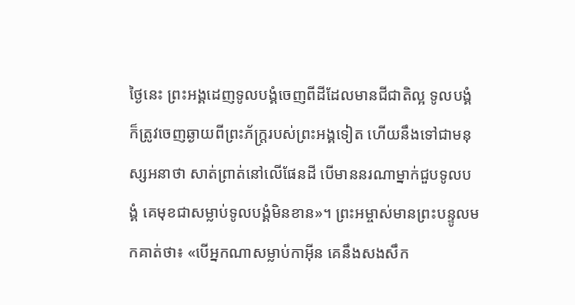ថ្ងៃនេះ ព្រះអង្គដេញទូលបង្គំចេញពីដីដែលមានជីជាតិល្អ ទូលបង្គំក៏ត្រូវចេញឆ្ងាយពីព្រះភ័ក្ត្ររបស់ព្រះអង្គទៀត ហើយនឹងទៅជាមនុស្សអនាថា សាត់ព្រាត់នៅលើផែនដី បើមាននរណាម្នាក់ជួបទូលបង្គំ គេមុខជាសម្លាប់ទូលបង្គំមិនខាន»។ ព្រះអម្ចាស់មានព្រះបន្ទូលមកគាត់ថា៖ «បើអ្នកណាសម្លាប់កាអ៊ីន គេនឹងសងសឹក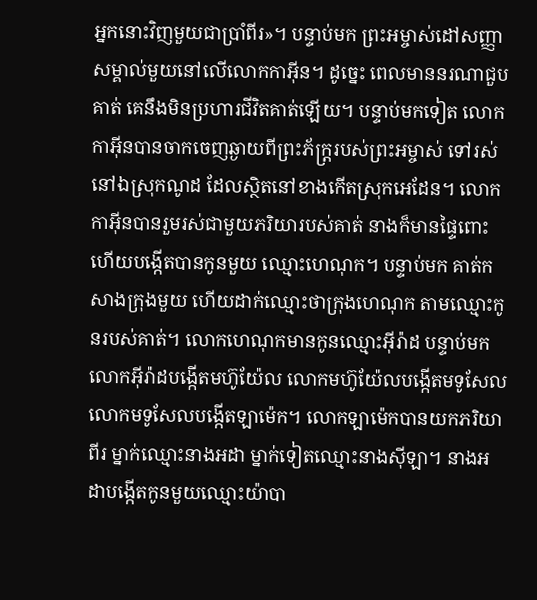អ្នកនោះវិញមួយជាប្រាំពីរ»។ បន្ទាប់មក ព្រះអម្ចាស់ដៅសញ្ញាសម្គាល់មួយនៅលើលោកកាអ៊ីន។ ដូច្នេះ ពេលមាននរណាជួបគាត់ គេនឹងមិនប្រហារជីវិតគាត់ឡើយ។ បន្ទាប់មកទៀត លោកកាអ៊ីនបានចាកចេញឆ្ងាយពីព្រះភ័ក្ត្ររបស់ព្រះអម្ចាស់ ទៅរស់នៅឯស្រុកណូដ ដែលស្ថិតនៅខាងកើតស្រុកអេដែន។ លោកកាអ៊ីនបានរួមរស់ជាមួយភរិយារបស់គាត់ នាងក៏មានផ្ទៃពោះ ហើយបង្កើតបានកូនមួយ ឈ្មោះហេណុក។ បន្ទាប់មក គាត់កសាងក្រុងមួយ ហើយដាក់ឈ្មោះថាក្រុងហេណុក តាមឈ្មោះកូនរបស់គាត់។ លោកហេណុកមានកូនឈ្មោះអ៊ីរ៉ាដ បន្ទាប់មក លោកអ៊ីរ៉ាដបង្កើតមហ៊ូយ៉ែល លោកមហ៊ូយ៉ែលបង្កើតមទូសែល លោកមទូសែលបង្កើតឡាម៉េក។ លោកឡាម៉េកបានយកភរិយាពីរ ម្នាក់ឈ្មោះនាងអដា ម្នាក់ទៀតឈ្មោះនាងស៊ីឡា។ នាងអដាបង្កើតកូនមួយឈ្មោះយ៉ាបា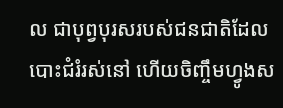ល ជាបុព្វបុរសរបស់ជនជាតិដែលបោះជំរំរស់នៅ ហើយចិញ្ចឹមហ្វូងស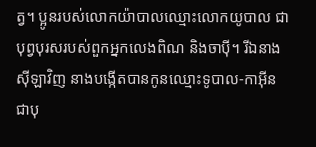ត្វ។ ប្អូនរបស់លោកយ៉ាបាលឈ្មោះលោកយូបាល ជាបុព្វបុរសរបស់ពួកអ្នកលេងពិណ និងចាប៉ី។ រីឯនាងស៊ីឡាវិញ នាងបង្កើតបានកូនឈ្មោះទូបាល-កាអ៊ីន ជាបុ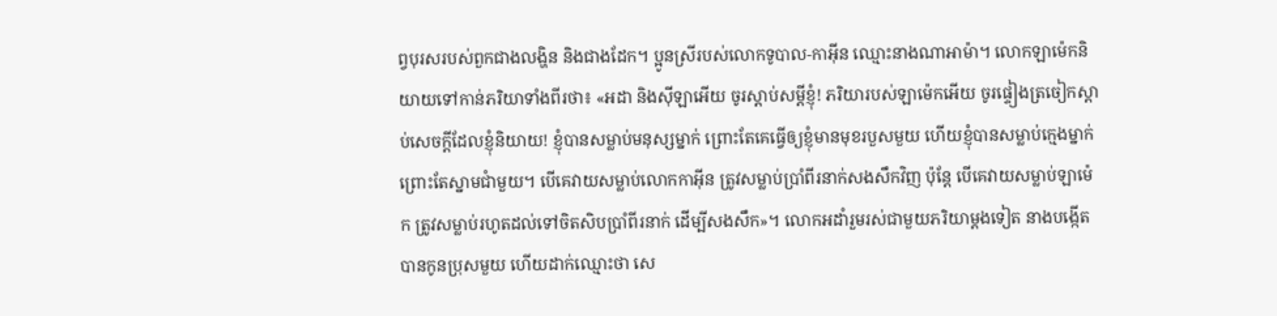ព្វបុរសរបស់ពួកជាងលង្ហិន និងជាងដែក។ ប្អូនស្រីរបស់លោកទូបាល-កាអ៊ីន ឈ្មោះនាងណាអាម៉ា។ លោកឡាម៉េកនិយាយទៅកាន់ភរិយាទាំងពីរថា៖ «អដា និងស៊ីឡាអើយ ចូរស្ដាប់សម្ដីខ្ញុំ! ភរិយារបស់ឡាម៉េកអើយ ចូរផ្ទៀងត្រចៀកស្ដាប់សេចក្ដីដែលខ្ញុំនិយាយ! ខ្ញុំបានសម្លាប់មនុស្សម្នាក់ ព្រោះតែគេធ្វើឲ្យខ្ញុំមានមុខរបួសមួយ ហើយខ្ញុំបានសម្លាប់ក្មេងម្នាក់ ព្រោះតែស្នាមជាំមួយ។ បើគេវាយសម្លាប់លោកកាអ៊ីន ត្រូវសម្លាប់ប្រាំពីរនាក់សងសឹកវិញ ប៉ុន្តែ បើគេវាយសម្លាប់ឡាម៉េក ត្រូវសម្លាប់រហូតដល់ទៅចិតសិបប្រាំពីរនាក់ ដើម្បីសងសឹក»។ លោកអដាំរួមរស់ជាមួយភរិយាម្ដងទៀត នាងបង្កើតបានកូនប្រុសមួយ ហើយដាក់ឈ្មោះថា សេ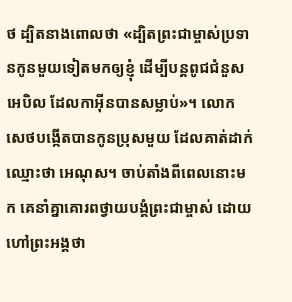ថ ដ្បិតនាងពោលថា «ដ្បិតព្រះជាម្ចាស់ប្រទានកូនមួយទៀតមកឲ្យខ្ញុំ ដើម្បីបន្តពូជជំនួសអេបិល ដែលកាអ៊ីនបានសម្លាប់»។ លោកសេថបង្កើតបានកូនប្រុសមួយ ដែលគាត់ដាក់ឈ្មោះថា អេណុស។ ចាប់តាំងពីពេលនោះមក គេនាំគ្នាគោរពថ្វាយបង្គំព្រះជាម្ចាស់ ដោយហៅព្រះអង្គថា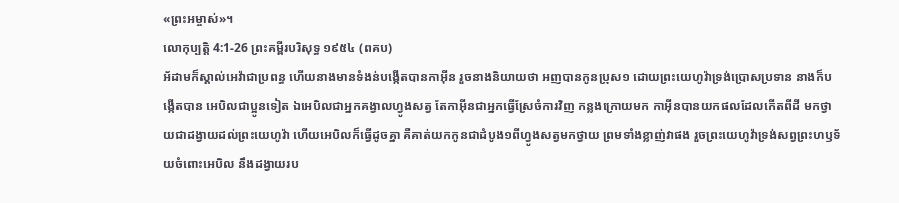«ព្រះអម្ចាស់»។
លោកុប្បត្តិ 4:1-26 ព្រះគម្ពីរបរិសុទ្ធ ១៩៥៤ (ពគប)
អ័ដាមក៏ស្គាល់អេវ៉ាជាប្រពន្ធ ហើយនាងមានទំងន់បង្កើតបានកាអ៊ីន រួចនាងនិយាយថា អញបានកូនប្រុស១ ដោយព្រះយេហូវ៉ាទ្រង់ប្រោសប្រទាន នាងក៏បង្កើតបាន អេបិលជាប្អូនទៀត ឯអេបិលជាអ្នកគង្វាលហ្វូងសត្វ តែកាអ៊ីនជាអ្នកធ្វើស្រែចំការវិញ កន្លងក្រោយមក កាអ៊ីនបានយកផលដែលកើតពីដី មកថ្វាយជាដង្វាយដល់ព្រះយេហូវ៉ា ហើយអេបិលក៏ធ្វើដូចគ្នា គឺគាត់យកកូនជាដំបូង១ពីហ្វូងសត្វមកថ្វាយ ព្រមទាំងខ្លាញ់វាផង រួចព្រះយេហូវ៉ាទ្រង់សព្វព្រះហឫទ័យចំពោះអេបិល នឹងដង្វាយរប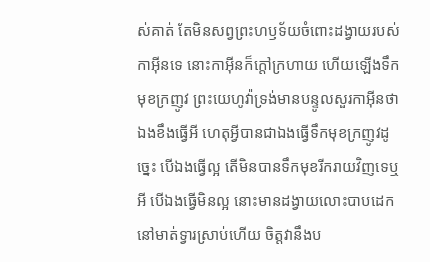ស់គាត់ តែមិនសព្វព្រះហឫទ័យចំពោះដង្វាយរបស់កាអ៊ីនទេ នោះកាអ៊ីនក៏ក្តៅក្រហាយ ហើយឡើងទឹកមុខក្រញូវ ព្រះយេហូវ៉ាទ្រង់មានបន្ទូលសួរកាអ៊ីនថា ឯងខឹងធ្វើអី ហេតុអ្វីបានជាឯងធ្វើទឹកមុខក្រញូវដូច្នេះ បើឯងធ្វើល្អ តើមិនបានទឹកមុខរីករាយវិញទេឬអី បើឯងធ្វើមិនល្អ នោះមានដង្វាយលោះបាបដេកនៅមាត់ទ្វារស្រាប់ហើយ ចិត្តវានឹងប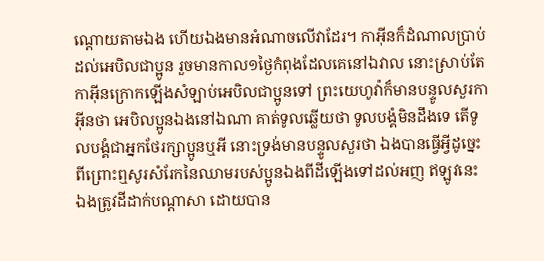ណ្តោយតាមឯង ហើយឯងមានអំណាចលើវាដែរ។ កាអ៊ីនក៏ដំណាលប្រាប់ដល់អេបិលជាប្អូន រួចមានកាល១ថ្ងៃកំពុងដែលគេនៅឯវាល នោះស្រាប់តែកាអ៊ីនក្រោកឡើងសំឡាប់អេបិលជាប្អូនទៅ ព្រះយេហូវ៉ាក៏មានបន្ទូលសួរកាអ៊ីនថា អេបិលប្អូនឯងនៅឯណា គាត់ទូលឆ្លើយថា ទូលបង្គំមិនដឹងទេ តើទូលបង្គំជាអ្នកថែរក្សាប្អូនឬអី នោះទ្រង់មានបន្ទូលសួរថា ឯងបានធ្វើអ្វីដូច្នេះ ពីព្រោះឮសូរសំរែកនៃឈាមរបស់ប្អូនឯងពីដីឡើងទៅដល់អញ ឥឡូវនេះ ឯងត្រូវដីដាក់បណ្តាសា ដោយបាន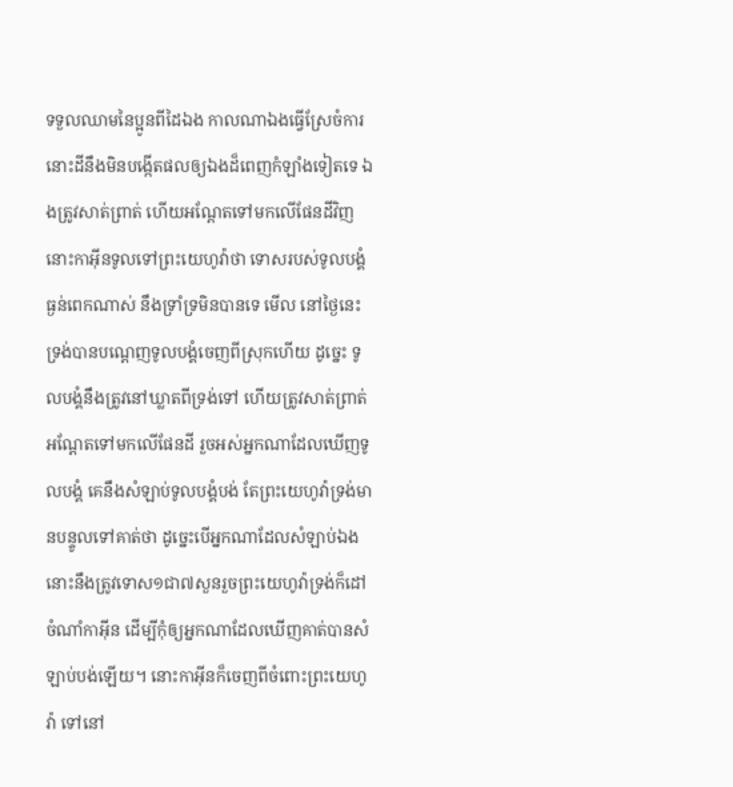ទទួលឈាមនៃប្អូនពីដៃឯង កាលណាឯងធ្វើស្រែចំការ នោះដីនឹងមិនបង្កើតផលឲ្យឯងដ៏ពេញកំឡាំងទៀតទេ ឯងត្រូវសាត់ព្រាត់ ហើយអណ្តែតទៅមកលើផែនដីវិញ នោះកាអ៊ីនទូលទៅព្រះយេហូវ៉ាថា ទោសរបស់ទូលបង្គំធ្ងន់ពេកណាស់ នឹងទ្រាំទ្រមិនបានទេ មើល នៅថ្ងៃនេះ ទ្រង់បានបណ្តេញទូលបង្គំចេញពីស្រុកហើយ ដូច្នេះ ទូលបង្គំនឹងត្រូវនៅឃ្លាតពីទ្រង់ទៅ ហើយត្រូវសាត់ព្រាត់អណ្តែតទៅមកលើផែនដី រួចអស់អ្នកណាដែលឃើញទូលបង្គំ គេនឹងសំឡាប់ទូលបង្គំបង់ តែព្រះយេហូវ៉ាទ្រង់មានបន្ទូលទៅគាត់ថា ដូច្នេះបើអ្នកណាដែលសំឡាប់ឯង នោះនឹងត្រូវទោស១ជា៧សួនរួចព្រះយេហូវ៉ាទ្រង់ក៏ដៅចំណាំកាអ៊ីន ដើម្បីកុំឲ្យអ្នកណាដែលឃើញគាត់បានសំឡាប់បង់ឡើយ។ នោះកាអ៊ីនក៏ចេញពីចំពោះព្រះយេហូវ៉ា ទៅនៅ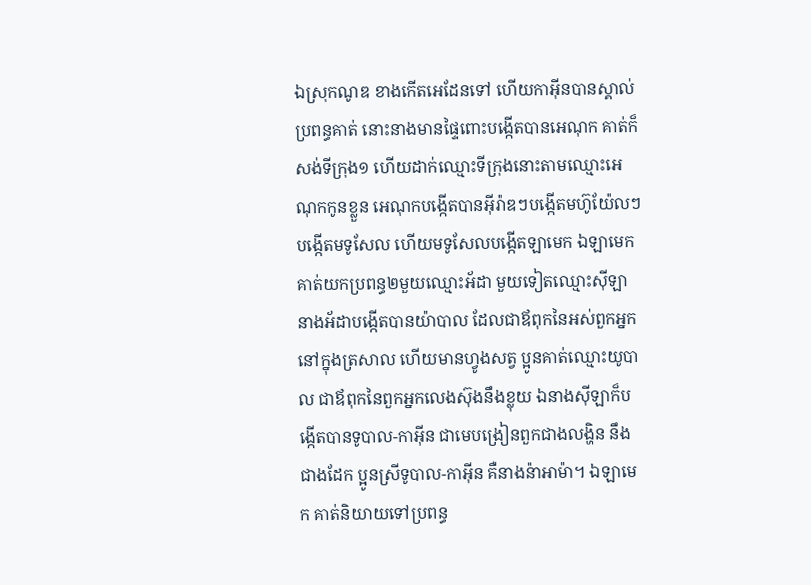ឯស្រុកណូឌ ខាងកើតអេដែនទៅ ហើយកាអ៊ីនបានស្គាល់ប្រពន្ធគាត់ នោះនាងមានផ្ទៃពោះបង្កើតបានអេណុក គាត់ក៏សង់ទីក្រុង១ ហើយដាក់ឈ្មោះទីក្រុងនោះតាមឈ្មោះអេណុកកូនខ្លួន អេណុកបង្កើតបានអ៊ីរ៉ាឌៗបង្កើតមហ៊ូយ៉ែលៗបង្កើតមទូសែល ហើយមទូសែលបង្កើតឡាមេក ឯឡាមេកគាត់យកប្រពន្ធ២មួយឈ្មោះអ័ដា មួយទៀតឈ្មោះស៊ីឡា នាងអ័ដាបង្កើតបានយ៉ាបាល ដែលជាឪពុកនៃអស់ពួកអ្នកនៅក្នុងត្រសាល ហើយមានហ្វូងសត្វ ប្អូនគាត់ឈ្មោះយូបាល ជាឪពុកនៃពួកអ្នកលេងស៊ុងនឹងខ្លុយ ឯនាងស៊ីឡាក៏បង្កើតបានទូបាល-កាអ៊ីន ជាមេបង្រៀនពួកជាងលង្ហិន នឹងជាងដែក ប្អូនស្រីទូបាល-កាអ៊ីន គឺនាងន៉ាអាម៉ា។ ឯឡាមេក គាត់និយាយទៅប្រពន្ធ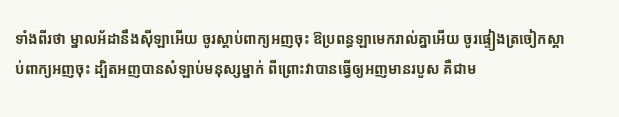ទាំងពីរថា ម្នាលអ័ដានឹងស៊ីឡាអើយ ចូរស្តាប់ពាក្យអញចុះ ឱប្រពន្ធឡាមេករាល់គ្នាអើយ ចូរផ្ទៀងត្រចៀកស្តាប់ពាក្យអញចុះ ដ្បិតអញបានសំឡាប់មនុស្សម្នាក់ ពីព្រោះវាបានធ្វើឲ្យអញមានរបួស គឺជាម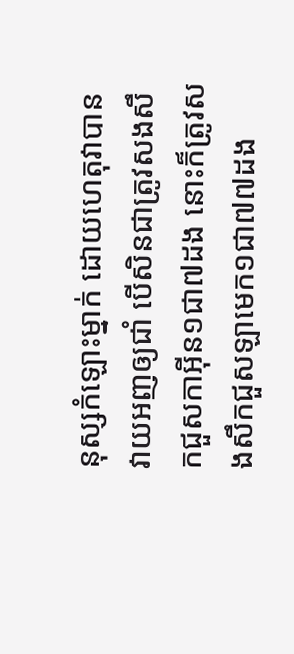នុស្សកំឡោះម្នាក់ ដោយហេតុវាបានវាយអញឲ្យជាំ បើសិនជាត្រូវសងសឹកជួសកាអ៊ីន១ជា៧ដង នោះក៏ត្រូវសងសឹកជួសឡាមេក១ជា៧៧ដង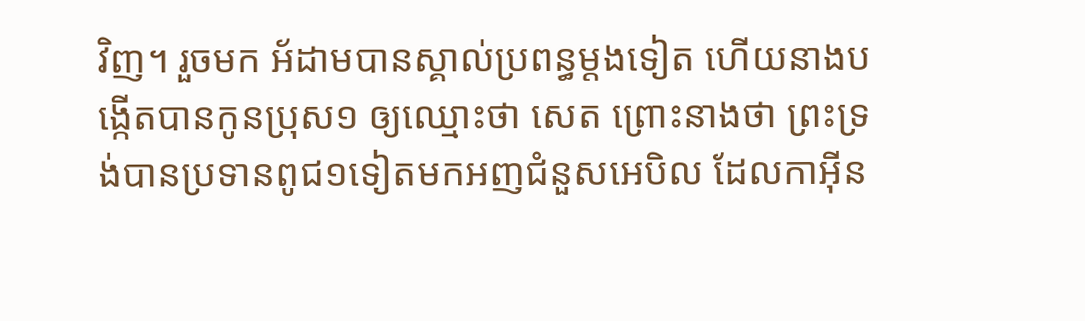វិញ។ រួចមក អ័ដាមបានស្គាល់ប្រពន្ធម្តងទៀត ហើយនាងបង្កើតបានកូនប្រុស១ ឲ្យឈ្មោះថា សេត ព្រោះនាងថា ព្រះទ្រង់បានប្រទានពូជ១ទៀតមកអញជំនួសអេបិល ដែលកាអ៊ីន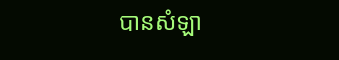បានសំឡា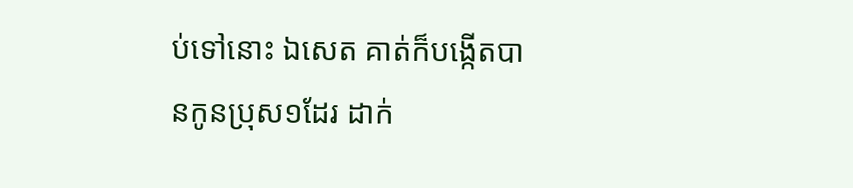ប់ទៅនោះ ឯសេត គាត់ក៏បង្កើតបានកូនប្រុស១ដែរ ដាក់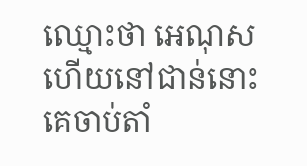ឈ្មោះថា អេណុស ហើយនៅជាន់នោះ គេចាប់តាំ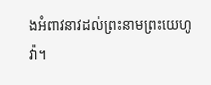ងអំពាវនាវដល់ព្រះនាមព្រះយេហូវ៉ា។